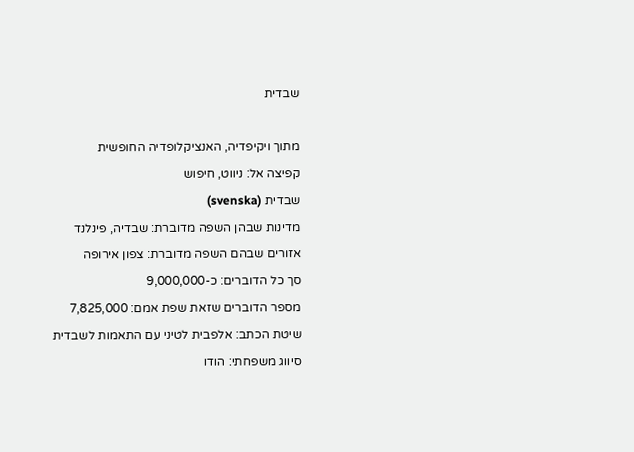שבדית

מתוך ויקיפדיה, האנציקלופדיה החופשית
קפיצה אל: ניווט, חיפוש
שבדית (svenska)
מדינות שבהן השפה מדוברת: שבדיה, פינלנד
אזורים שבהם השפה מדוברת: צפון אירופה
סך כל הדוברים: כ-9,000,000
מספר הדוברים שזאת שפת אמם: 7,825,000
שיטת הכתב: אלפבית לטיני עם התאמות לשבדית
סיווג משפחתי: הודו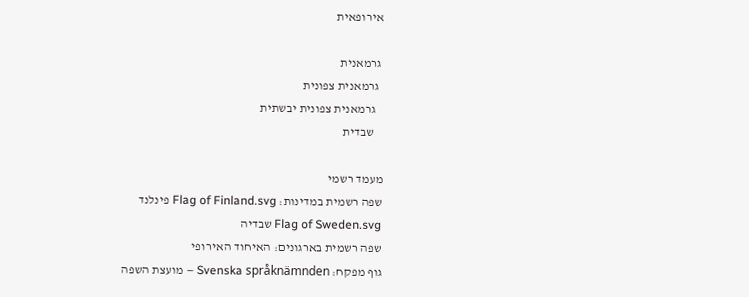אירופאית

 גרמאנית
  גרמאנית צפונית
   גרמאנית צפונית יבשתית
    שבדית

מעמד רשמי
שפה רשמית במדינות: Flag of Finland.svg פינלנד
Flag of Sweden.svg שבדיה
שפה רשמית בארגונים: האיחוד האירופי
גוף מפקח: Svenska språknämnden – מועצת השפה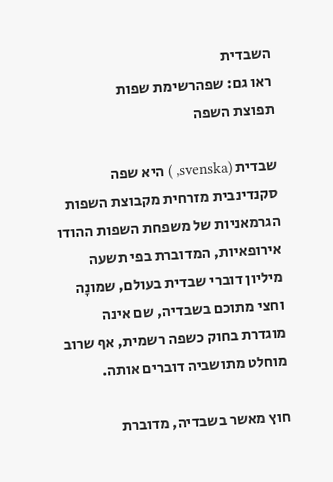השבדית
ראו גם: שפהרשימת שפות
תפוצת השפה

שבדית (svenska, ) היא שפה סקנדינבית מזרחית מקבוצת השפות הגרמאניות של משפחת השפות ההודו אירופאיות, המדוברת בפי תשעה מיליון דוברי שבדית בעולם, שמונָה וחצי מתוכם בשבדיה, שם אינה מוגדרת בחוק כשפה רשמית, אף שרוב מוחלט מתושביה דוברים אותה.

חוץ מאשר בשבדיה, מדוברת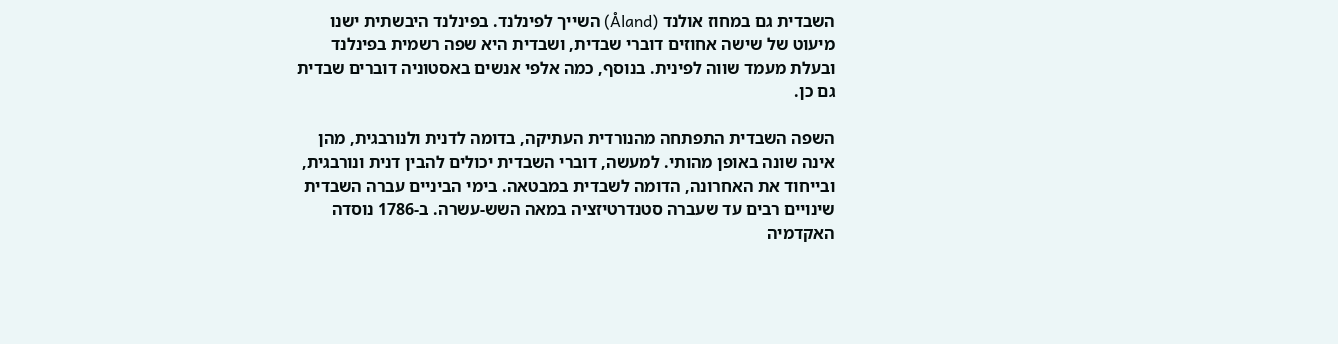השבדית גם במחוז אולנד (Åland) השייך לפינלנד. בפינלנד היבשתית ישנו מיעוט של שישה אחוזים דוברי שבדית, ושבדית היא שפה רשמית בפינלנד ובעלת מעמד שווה לפינית. בנוסף, כמה אלפי אנשים באסטוניה דוברים שבדית גם כן.

השפה השבדית התפתחה מהנורדית העתיקה, בדומה לדנית ולנורבגית, מהן אינה שונה באופן מהותי. למעשה, דוברי השבדית יכולים להבין דנית ונורבגית, ובייחוד את האחרונה, הדומה לשבדית במבטאה. בימי הביניים עברה השבדית שינויים רבים עד שעברה סטנדרטיזציה במאה השש-עשרה. ב-1786 נוסדה האקדמיה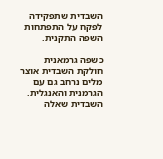השבדית שתפקידה לפקח על התפתחות השפה התקנית.

כשפה גרמאנית חולקת השבדית אוצר מלים נרחב גם עם הגרמנית והאנגלית. השבדית שאלה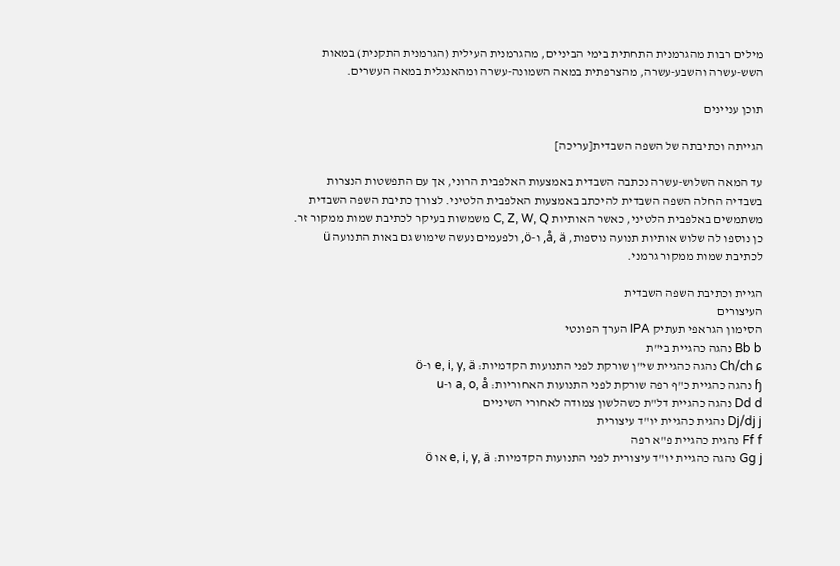מילים רבות מהגרמנית התחתית בימי הביניים, מהגרמנית העילית (הגרמנית התקנית) במאות השש-עשרה והשבע-עשרה, מהצרפתית במאה השמונה-עשרה ומהאנגלית במאה העשרים.

תוכן עניינים

הגייתה וכתיבתה של השפה השבדית[עריכה]

עד המאה השלוש-עשרה נכתבה השבדית באמצעות האלפבית הרוני, אך עם התפשטות הנצרות בשבדיה החלה השפה השבדית להיכתב באמצעות האלפבית הלטיני. לצורך כתיבת השפה השבדית משתמשים באלפבית הלטיני, כאשר האותיות C, Z, W, Q משמשות בעיקר לכתיבת שמות ממקור זר. כן נוספו לה שלוש אותיות תנועה נוספות, å, ä, ו-ö, ולפעמים נעשה שימוש גם באות התנועה ü לכתיבת שמות ממקור גרמני.

הגיית וכתיבת השפה השבדית
העיצורים
הסימון הגראפי תעתיק IPA הערך הפונטי
Bb b נהגה כהגיית בי"ת
Ch/ch ɕ נהגה כהגיית שי"ן שורקת לפני התנועות הקדמיות: e, i, y, ä ו-ö
ɧ נהגה כהגיית כ"ף רפה שורקת לפני התנועות האחוריות: a, o, å ו-u
Dd d נהגה כהגיית דל"ת כשהלשון צמודה לאחורי השיניים
Dj/dj j נהגית כהגיית יו"ד עיצורית
Ff f נהגית כהגיית פ"א רפה
Gg j נהגה כהגיית יו"ד עיצורית לפני התנועות הקדמיות: e, i, y, ä או ö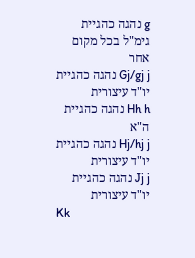g נהגה כהגיית גימ"ל בכל מקום אחר
Gj/gj j נהגה כהגיית יו"ד עיצורית
Hh h נהגה כהגיית ה"א
Hj/hj j נהגה כהגיית יו"ד עיצורית
Jj j נהגה כהגיית יו"ד עיצורית
Kk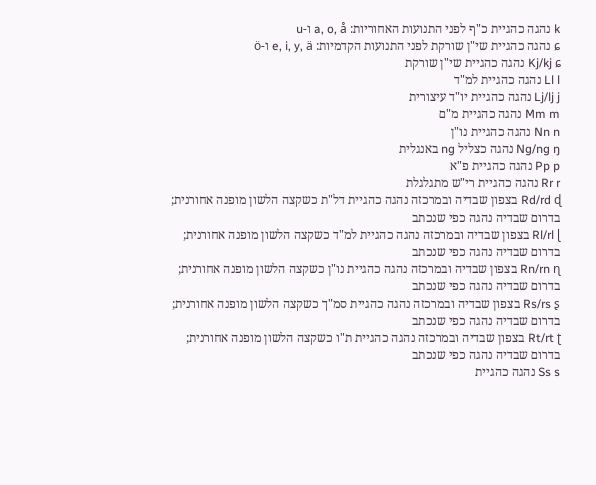k נהגה כהגיית כ"ף לפני התנועות האחוריות: a, o, å ו-u
ɕ נהגה כהגיית שי"ן שורקת לפני התנועות הקדמיות: e, i, y, ä ו-ö
Kj/kj ɕ נהגה כהגיית שי"ן שורקת
Ll l נהגה כהגיית למ"ד
Lj/lj j נהגה כהגיית יו"ד עיצורית
Mm m נהגה כהגיית מ"ם
Nn n נהגה כהגיית נו"ן
Ng/ng ŋ נהגה כצליל ng באנגלית
Pp p נהגה כהגיית פ"א
Rr r נהגה כהגיית רי"ש מתגלגלת
Rd/rd ɖ בצפון שבדיה ובמרכזה נהגה כהגיית דל"ת כשקצה הלשון מופנה אחורנית;
בדרום שבדיה נהגה כפי שנכתב
Rl/rl ɭ בצפון שבדיה ובמרכזה נהגה כהגיית למ"ד כשקצה הלשון מופנה אחורנית;
בדרום שבדיה נהגה כפי שנכתב
Rn/rn ɳ בצפון שבדיה ובמרכזה נהגה כהגיית נו"ן כשקצה הלשון מופנה אחורנית;
בדרום שבדיה נהגה כפי שנכתב
Rs/rs ʂ בצפון שבדיה ובמרכזה נהגה כהגיית סמ"ך כשקצה הלשון מופנה אחורנית;
בדרום שבדיה נהגה כפי שנכתב
Rt/rt ʈ בצפון שבדיה ובמרכזה נהגה כהגיית ת"ו כשקצה הלשון מופנה אחורנית;
בדרום שבדיה נהגה כפי שנכתב
Ss s נהגה כהגיית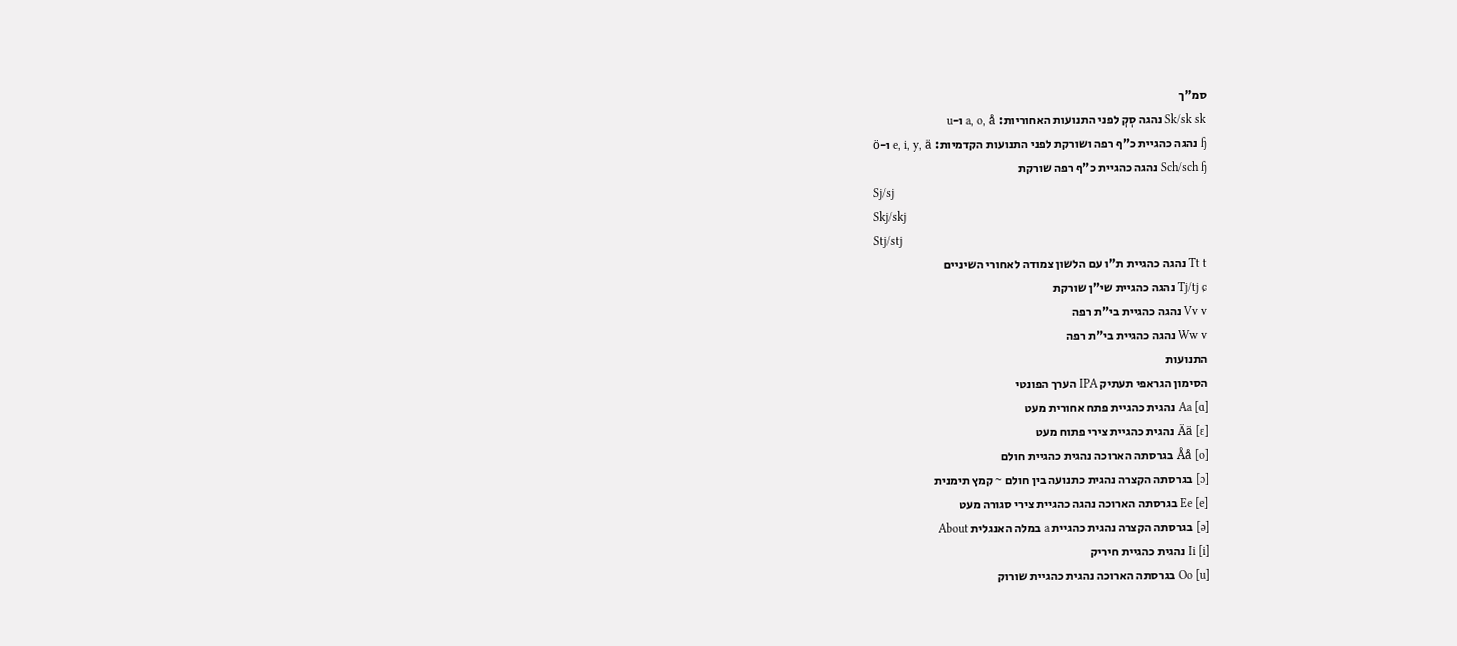סמ"ך
Sk/sk sk נהגה סְקְ לפני התנועות האחוריות: a, o, å ו-u
ɧ נהגה כהגיית כ"ף רפה ושורקת לפני התנועות הקדמיות: e, i, y, ä ו-ö
Sch/sch ɧ נהגה כהגיית כ"ף רפה שורקת
Sj/sj
Skj/skj
Stj/stj
Tt t נהגה כהגיית ת"ו עם הלשון צמודה לאחורי השיניים
Tj/tj ɕ נהגה כהגיית שי"ן שורקת
Vv v נהגה כהגיית בי"ת רפה
Ww v נהגה כהגיית בי"ת רפה
התנועות
הסימון הגראפי תעתיק IPA הערך הפונטי
Aa [ɑ] נהגית כהגיית פתח אחורית מעט
Ää [ɛ] נהגית כהגיית צירי פתוח מעט
Åå [o] בגרסתה הארוכה נהגית כהגיית חולם
[ɔ] בגרסתה הקצרה נהגית כתנועה בין חולם ~ קמץ תימנית
Ee [e] בגרסתה הארוכה נהגה כהגיית צירי סגורה מעט
[ə] בגרסתה הקצרה נהגית כהגיית a במלה האנגלית About
Ii [i] נהגית כהגיית חיריק
Oo [u] בגרסתה הארוכה נהגית כהגיית שורוק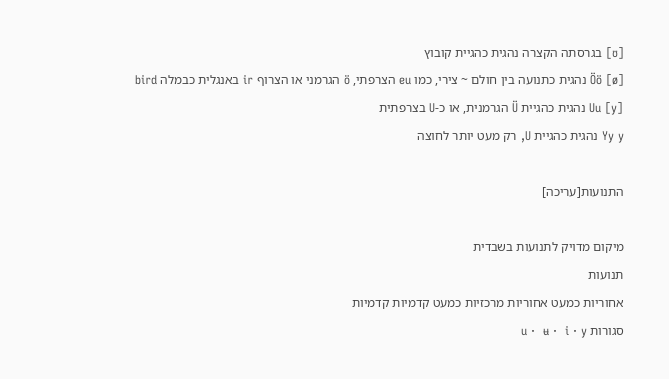[ʊ] בגרסתה הקצרה נהגית כהגיית קובוץ
Öö [ø] נהגית כתנועה בין חולם ~ צירי, כמו eu הצרפתי, ö הגרמני או הצרוף ir באנגלית כבמלה bird
Uu [y] נהגית כהגיית Ü הגרמנית, או כ-U בצרפתית
Yy y נהגית כהגיית U, רק מעט יותר לחוצה

התנועות[עריכה]

מיקום מדויק לתנועות בשבדית
תנועות
אחוריות כמעט אחוריות מרכזיות כמעט קדמיות קדמיות
סגורות u ·  ʉ ·  i · y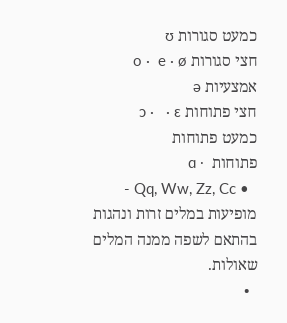כמעט סגורות ʊ
חצי סגורות o ·  e · ø
אמצעיות ə
חצי פתוחות ɔ ·   · ɛ
כמעט פתוחות
פתוחות  · ɑ
  • Qq, Ww, Zz, Cc - מופיעות במלים זרות ונהגות בהתאם לשפה ממנה המלים שאולות.
  •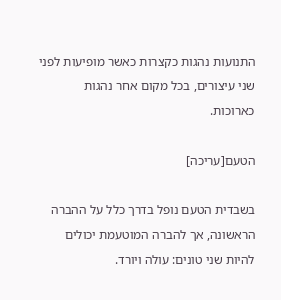התנועות נהגות כקצרות כאשר מופיעות לפני שני עיצורים, בכל מקום אחר נהגות כארוכות.

הטעם[עריכה]

בשבדית הטעם נופל בדרך כלל על ההברה הראשונה, אך להברה המוטעמת יכולים להיות שני טונים: עולה ויורד.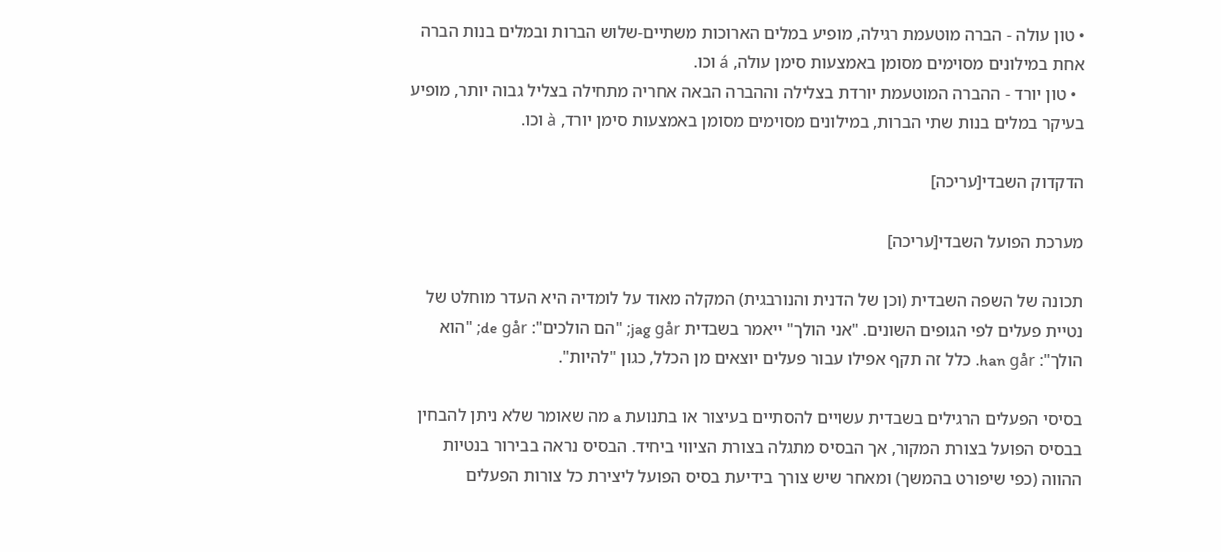• טון עולה - הברה מוטעמת רגילה, מופיע במלים הארוכות משתיים-שלוש הברות ובמלים בנות הברה אחת במילונים מסוימים מסומן באמצעות סימן עולה, á וכו.
  • טון יורד - ההברה המוטעמת יורדת בצלילה וההברה הבאה אחריה מתחילה בצליל גבוה יותר, מופיע בעיקר במלים בנות שתי הברות, במילונים מסוימים מסומן באמצעות סימן יורד, à וכו.

הדקדוק השבדי[עריכה]

מערכת הפועל השבדי[עריכה]

תכונה של השפה השבדית (וכן של הדנית והנורבגית) המקלה מאוד על לומדיה היא העדר מוחלט של נטיית פעלים לפי הגופים השונים. "אני הולך" ייאמר בשבדית jag går; "הם הולכים": de går; "הוא הולך": han går. כלל זה תקף אפילו עבור פעלים יוצאים מן הכלל, כגון "להיות".

בסיסי הפעלים הרגילים בשבדית עשויים להסתיים בעיצור או בתנועת a מה שאומר שלא ניתן להבחין בבסיס הפועל בצורת המקור, אך הבסיס מתגלה בצורת הציווי ביחיד. הבסיס נראה בבירור בנטיות ההווה (כפי שיפורט בהמשך) ומאחר שיש צורך בידיעת בסיס הפועל ליצירת כל צורות הפעלים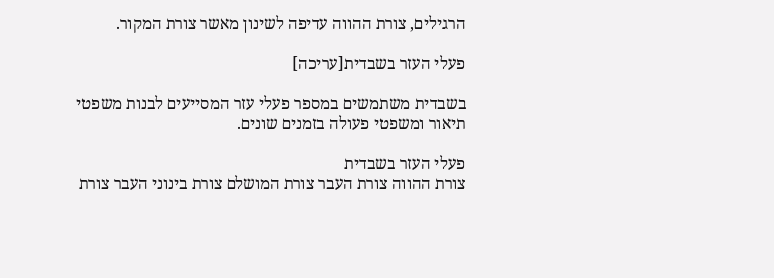הרגילים, צורת ההווה עדיפה לשינון מאשר צורת המקור.

פעלי העזר בשבדית[עריכה]

בשבדית משתמשים במספר פעלי עזר המסייעים לבנות משפטי תיאור ומשפטי פעולה בזמנים שונים.

פעלי העזר בשבדית
צורת ההווה צורת העבר צורת המושלם צורת בינוני העבר צורת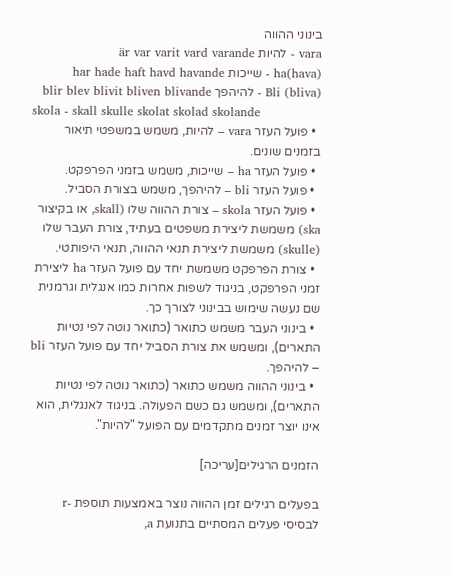בינוני ההווה
vara - להיות är var varit vard varande
ha(hava) - שייכות har hade haft havd havande
Bli (bliva) - להיהפך blir blev blivit bliven blivande
skola - skall skulle skolat skolad skolande
  • פועל העזר vara – להיות, משמש במשפטי תיאור בזמנים שונים.
  • פועל העזר ha – שייכות, משמש בזמני הפרפקט.
  • פועל העזר bli – להיהפך, משמש בצורת הסביל.
  • פועל העזר skola – צורת ההווה שלו (skall, או בקיצור ska) משמשת ליצירת משפטים בעתיד, צורת העבר שלו (skulle) משמשת ליצירת תנאי ההווה, תנאי היפותטי.
  • צורת הפרפקט משמשת יחד עם פועל העזר ha ליצירת זמני הפרפקט, בניגוד לשפות אחרות כמו אנגלית וגרמנית שם נעשה שימוש בבינוני לצורך כך.
  • בינוני העבר משמש כתואר (כתואר נוטה לפי נטיות התארים), ומשמש את צורת הסביל יחד עם פועל העזר bli – להיהפך.
  • בינוני ההווה משמש כתואר (כתואר נוטה לפי נטיות התארים), ומשמש גם כשם הפעולה. בניגוד לאנגלית, הוא אינו יוצר זמנים מתקדמים עם הפועל "להיות".

הזמנים הרגילים[עריכה]

בפעלים רגילים זמן ההווה נוצר באמצעות תוספת -r לבסיסי פעלים המסתיים בתנועת a,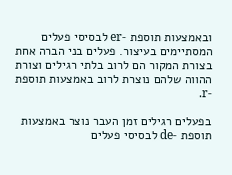ובאמצעות תוספת -er לבסיסי פעלים המסתיימים בעיצור. פעלים בני הברה אחת בצורת המקור הם לרוב בלתי רגילים וצורת ההווה שלהם נוצרת לרוב באמצעות תוספת -r.

בפעלים רגילים זמן העבר נוצר באמצעות תוספת -de לבסיסי פעלים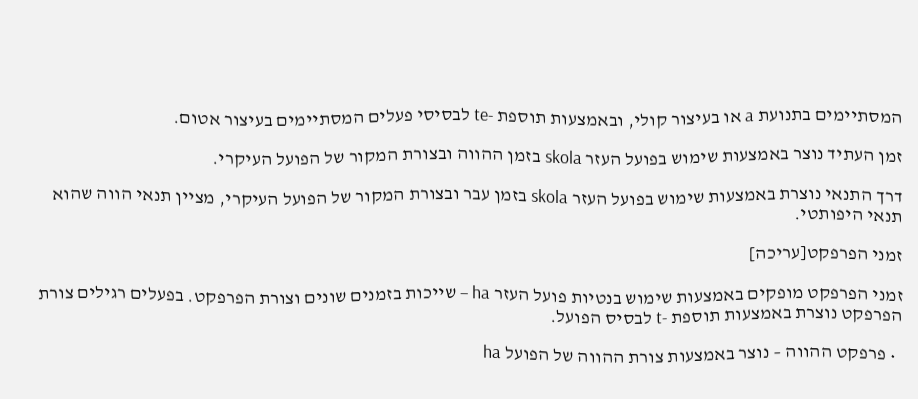המסתיימים בתנועת a או בעיצור קולי, ובאמצעות תוספת -te לבסיסי פעלים המסתיימים בעיצור אטום.

זמן העתיד נוצר באמצעות שימוש בפועל העזר skola בזמן ההווה ובצורת המקור של הפועל העיקרי.

דרך התנאי נוצרת באמצעות שימוש בפועל העזר skola בזמן עבר ובצורת המקור של הפועל העיקרי, מציין תנאי הווה שהוא תנאי היפותטי.

זמני הפרפקט[עריכה]

זמני הפרפקט מופקים באמצעות שימוש בנטיות פועל העזר ha – שייכות בזמנים שונים וצורת הפרפקט. בפעלים רגילים צורת הפרפקט נוצרת באמצעות תוספת -t לבסיס הפועל.

  • פרפקט ההווה – נוצר באמצעות צורת ההווה של הפועל ha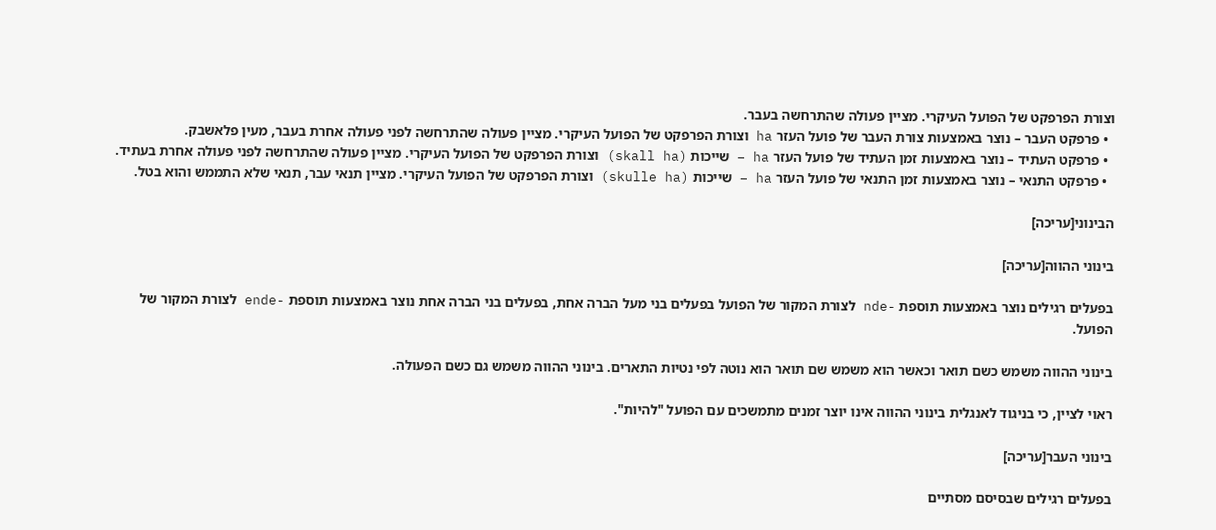וצורת הפרפקט של הפועל העיקרי. מציין פעולה שהתרחשה בעבר.
  • פרפקט העבר – נוצר באמצעות צורת העבר של פועל העזר ha וצורת הפרפקט של הפועל העיקרי. מציין פעולה שהתרחשה לפני פעולה אחרת בעבר, מעין פלאשבק.
  • פרפקט העתיד – נוצר באמצעות זמן העתיד של פועל העזר ha – שייכות (skall ha) וצורת הפרפקט של הפועל העיקרי. מציין פעולה שהתרחשה לפני פעולה אחרת בעתיד.
  • פרפקט התנאי – נוצר באמצעות זמן התנאי של פועל העזר ha – שייכות (skulle ha) וצורת הפרפקט של הפועל העיקרי. מציין תנאי עבר, תנאי שלא התממש והוא בטל.

הבינוני[עריכה]

בינוני ההווה[עריכה]

בפעלים רגילים נוצר באמצעות תוספת -nde לצורת המקור של הפועל בפעלים בני מעל הברה אחת, בפעלים בני הברה אחת נוצר באמצעות תוספת -ende לצורת המקור של הפועל.

בינוני ההווה משמש כשם תואר וכאשר הוא משמש שם תואר הוא נוטה לפי נטיות התארים. בינוני ההווה משמש גם כשם הפעולה.

ראוי לציין, כי בניגוד לאנגלית בינוני ההווה אינו יוצר זמנים מתמשכים עם הפועל "להיות".

בינוני העבר[עריכה]

בפעלים רגילים שבסיסם מסתיים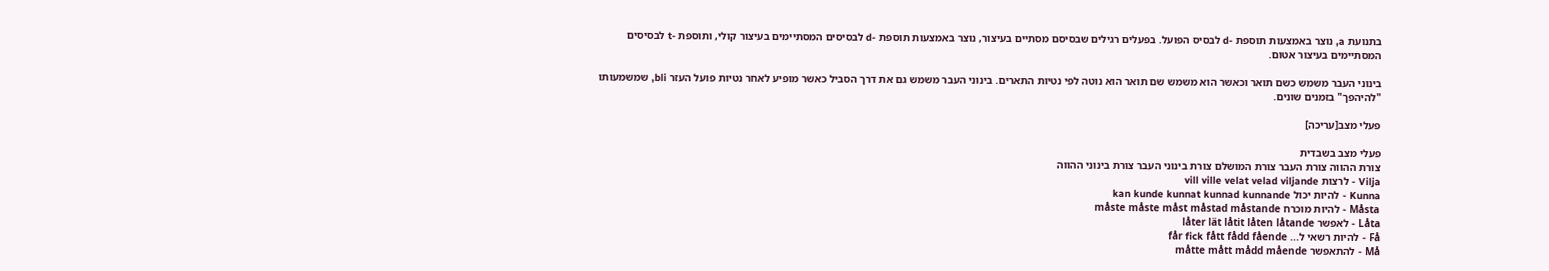בתנועת a, נוצר באמצעות תוספת -d לבסיס הפועל. בפעלים רגילים שבסיסם מסתיים בעיצור, נוצר באמצעות תוספת -d לבסיסים המסתיימים בעיצור קולי, ותוספת -t לבסיסים המסתיימים בעיצור אטום.

בינוני העבר משמש כשם תואר וכאשר הוא משמש שם תואר הוא נוטה לפי נטיות התארים. בינוני העבר משמש גם את דרך הסביל כאשר מופיע לאחר נטיות פועל העזר bli, שמשמעותו "להיהפך" בזמנים שונים.

פעלי מצב[עריכה]

פעלי מצב בשבדית
צורת ההווה צורת העבר צורת המושלם צורת בינוני העבר צורת בינוני ההווה
Vilja - לרצות vill ville velat velad viljande
Kunna - להיות יכול kan kunde kunnat kunnad kunnande
Måsta - להיות מוכרח måste måste måst måstad måstande
Låta - לאפשר låter lät låtit låten låtande
Få - להיות רשאי ל... får fick fått fådd fående
Må - להתאפשר måtte mått mådd mående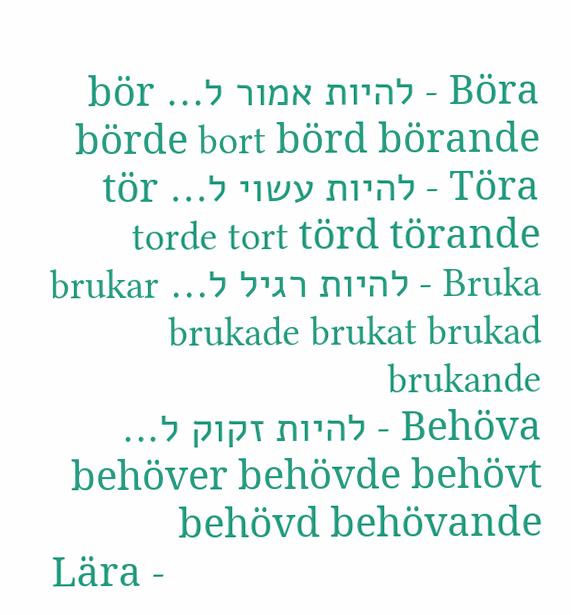Böra - להיות אמור ל... bör börde bort börd börande
Töra - להיות עשוי ל... tör torde tort törd törande
Bruka - להיות רגיל ל... brukar brukade brukat brukad brukande
Behöva - להיות זקוק ל... behöver behövde behövt behövd behövande
Lära -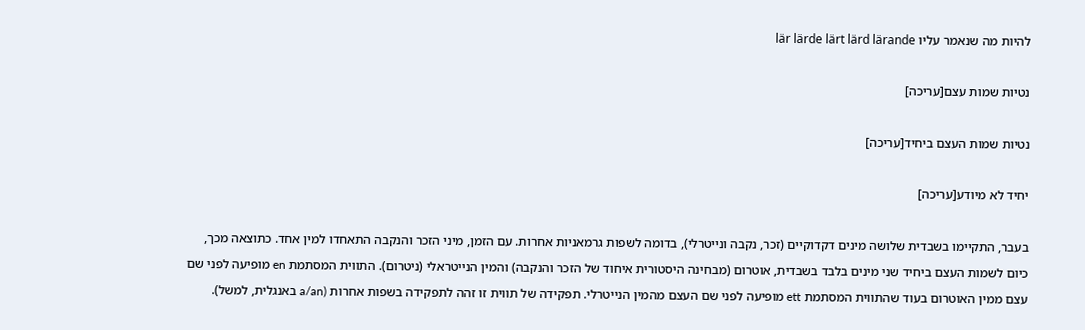להיות מה שנאמר עליו lär lärde lärt lärd lärande

נטיות שמות עצם[עריכה]

נטיות שמות העצם ביחיד[עריכה]

יחיד לא מיודע[עריכה]

בעבר, התקיימו בשבדית שלושה מינים דקדוקיים (זכר, נקבה ונייטרלי), בדומה לשפות גרמאניות אחרות. עם הזמן, מיני הזכר והנקבה התאחדו למין אחד. כתוצאה מכך, כיום לשמות העצם ביחיד שני מינים בלבד בשבדית, אוטרום (מבחינה היסטורית איחוד של הזכר והנקבה) והמין הנייטראלי (ניטרום). התווית המסתמת en מופיעה לפני שם עצם ממין האוטרום בעוד שהתווית המסתמת ett מופיעה לפני שם העצם מהמין הנייטרלי. תפקידה של תווית זו זהה לתפקידה בשפות אחרות (a/an באנגלית, למשל).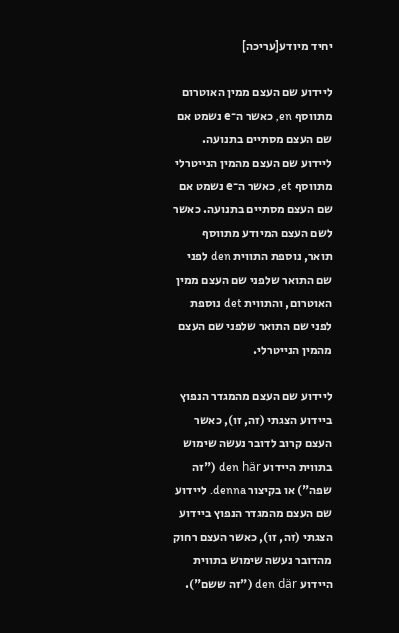יחיד מיודע[עריכה]

ליידוע שם העצם ממין האוטרום מתווסף en, כאשר ה־e נשמט אם שם העצם מסתיים בתנועה. ליידוע שם העצם מהמין הנייטרלי מתווסף et, כאשר ה־e נשמט אם שם העצם מסתיים בתנועה. כאשר לשם העצם המיודע מתווסף תואר, נוספת התווית den לפני שם התואר שלפני שם העצם ממין האוטרום, והתווית det נוספת לפני שם התואר שלפני שם העצם מהמין הנייטרלי.

ליידוע שם העצם מהמגדר הנפוץ ביידוע הצגתי (זה, זו), כאשר העצם קרוב לדובר נעשה שימוש בתווית היידוע den här ("זה שפה") או בקיצור denna. ליידוע שם העצם מהמגדר הנפוץ ביידוע הצגתי (זה, זו), כאשר העצם רחוק מהדובר נעשה שימוש בתווית היידוע den där ("זה ששם").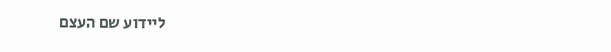ליידוע שם העצם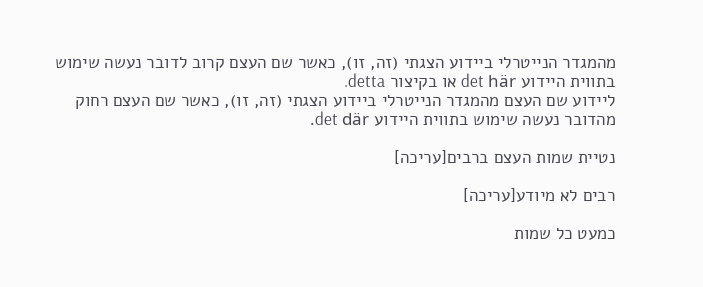מהמגדר הנייטרלי ביידוע הצגתי (זה, זו), כאשר שם העצם קרוב לדובר נעשה שימוש בתווית היידוע det här או בקיצור detta.
ליידוע שם העצם מהמגדר הנייטרלי ביידוע הצגתי (זה, זו), כאשר שם העצם רחוק מהדובר נעשה שימוש בתווית היידוע det där.

נטיית שמות העצם ברבים[עריכה]

רבים לא מיודע[עריכה]

כמעט כל שמות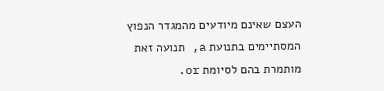העצם שאינם מיודעים מהמגדר הנפוץ המסתיימים בתנועת a, תנועה זאת מותמרת בהם לסיומת or.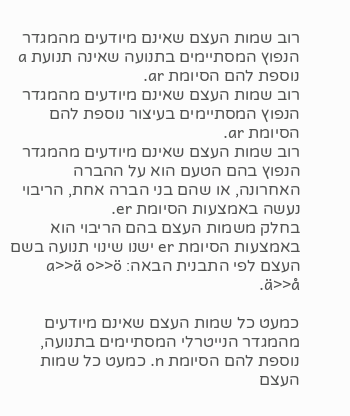רוב שמות העצם שאינם מיודעים מהמגדר הנפוץ המסתיימים בתנועה שאינה תנועת a נוספת להם הסיומת ar.
רוב שמות העצם שאינם מיודעים מהמגדר הנפוץ המסתיימים בעיצור נוספת להם הסיומת ar.
רוב שמות העצם שאינם מיודעים מהמגדר הנפוץ בהם הטעם הוא על ההברה האחרונה, או שהם בני הברה אחת, הריבוי נעשה באמצעות הסיומת er.
בחלק משמות העצם בהם הריבוי הוא באמצעות הסיומת er ישנו שינוי תנועה בשם העצם לפי התבנית הבאה: a>>ä o>>ö ä>>å.

כמעט כל שמות העצם שאינם מיודעים מהמגדר הנייטרלי המסתיימים בתנועה, נוספת להם הסיומת n. כמעט כל שמות העצם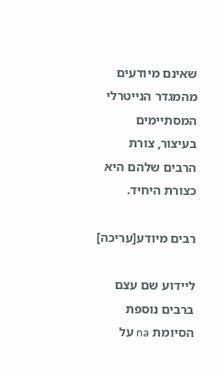שאינם מיודעים מהמגדר הנייטרלי המסתיימים בעיצור, צורת הרבים שלהם היא כצורת היחיד.

רבים מיודע[עריכה]

ליידוע שם עצם ברבים נוספת הסיומת na על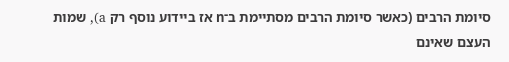סיומת הרבים (כאשר סיומת הרבים מסתיימת ב־n אז ביידוע נוסף רק a), שמות העצם שאינם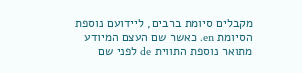מקבלים סיומת ברבים, ליידועם נוספת הסיומת en. כאשר שם העצם המיודע מתואר נוספת התווית de לפני שם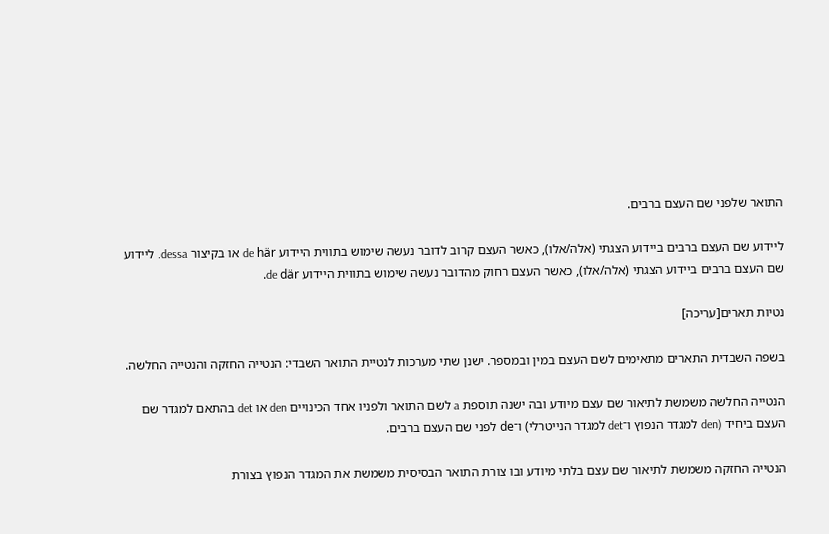התואר שלפני שם העצם ברבים.

ליידוע שם העצם ברבים ביידוע הצגתי (אלה/אלו), כאשר העצם קרוב לדובר נעשה שימוש בתווית היידוע de här או בקיצור dessa. ליידוע שם העצם ברבים ביידוע הצגתי (אלה/אלו), כאשר העצם רחוק מהדובר נעשה שימוש בתווית היידוע de där.

נטיות תארים[עריכה]

בשפה השבדית התארים מתאימים לשם העצם במין ובמספר. ישנן שתי מערכות לנטיית התואר השבדי: הנטייה החזקה והנטייה החלשה.

הנטייה החלשה משמשת לתיאור שם עצם מיודע ובה ישנה תוספת a לשם התואר ולפניו אחד הכינויים den או det בהתאם למגדר שם העצם ביחיד (den למגדר הנפוץ ו־det למגדר הנייטרלי) ו־de לפני שם העצם ברבים.

הנטייה החזקה משמשת לתיאור שם עצם בלתי מיודע ובו צורת התואר הבסיסית משמשת את המגדר הנפוץ בצורת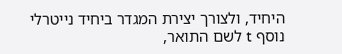היחיד, ולצורך יצירת המגדר ביחיד נייטרלי נוסף t לשם התואר,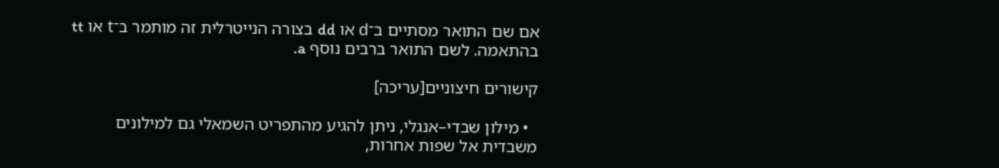אם שם התואר מסתיים ב־d או dd בצורה הנייטרלית זה מותמר ב־t או tt בהתאמה. לשם התואר ברבים נוסף a.

קישורים חיצוניים[עריכה]

  • מילון שבדי–אנגלי, ניתן להגיע מהתפריט השמאלי גם למילונים משבדית אל שפות אחרות,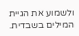ולשמוע את הגיית המילים בשבדית.